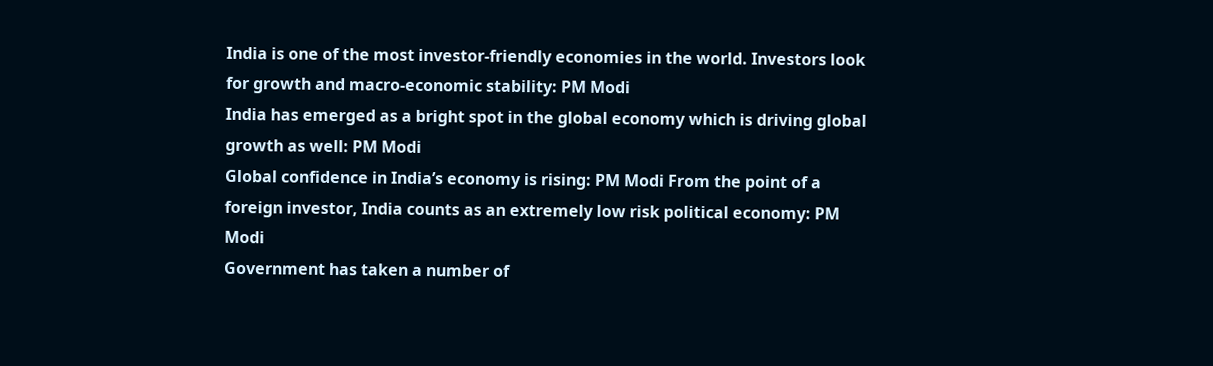India is one of the most investor-friendly economies in the world. Investors look for growth and macro-economic stability: PM Modi
India has emerged as a bright spot in the global economy which is driving global growth as well: PM Modi
Global confidence in India’s economy is rising: PM Modi From the point of a foreign investor, India counts as an extremely low risk political economy: PM Modi
Government has taken a number of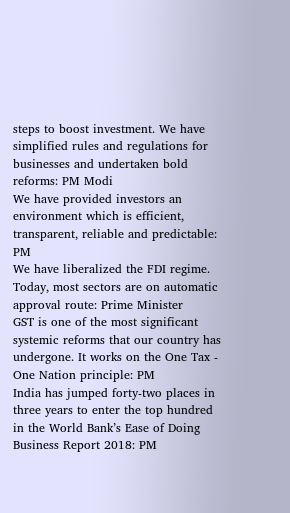steps to boost investment. We have simplified rules and regulations for businesses and undertaken bold reforms: PM Modi
We have provided investors an environment which is efficient, transparent, reliable and predictable: PM
We have liberalized the FDI regime. Today, most sectors are on automatic approval route: Prime Minister
GST is one of the most significant systemic reforms that our country has undergone. It works on the One Tax - One Nation principle: PM
India has jumped forty-two places in three years to enter the top hundred in the World Bank’s Ease of Doing Business Report 2018: PM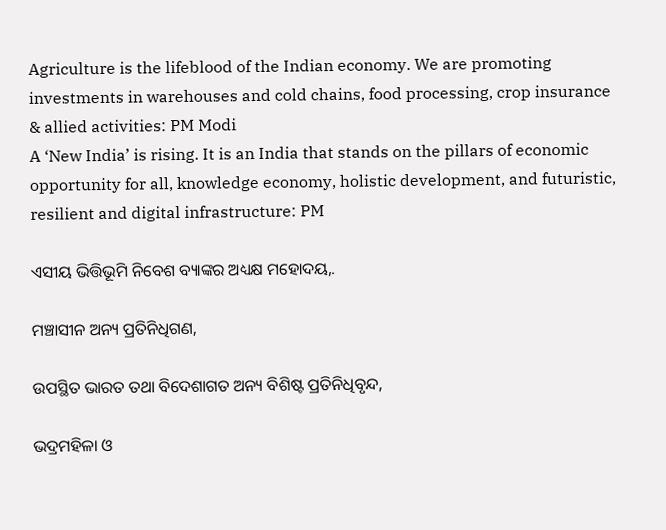Agriculture is the lifeblood of the Indian economy. We are promoting investments in warehouses and cold chains, food processing, crop insurance & allied activities: PM Modi
A ‘New India’ is rising. It is an India that stands on the pillars of economic opportunity for all, knowledge economy, holistic development, and futuristic, resilient and digital infrastructure: PM

ଏସୀୟ ଭିତ୍ତିଭୂମି ନିବେଶ ବ୍ୟାଙ୍କର ଅଧ୍ୟକ୍ଷ ମହୋଦୟ,.

ମଞ୍ଚାସୀନ ଅନ୍ୟ ପ୍ରତିନିଧିଗଣ,

ଉପସ୍ଥିତ ଭାରତ ତଥା ବିଦେଶାଗତ ଅନ୍ୟ ବିଶିଷ୍ଟ ପ୍ରତିନିଧିବୃନ୍ଦ,

ଭଦ୍ରମହିଳା ଓ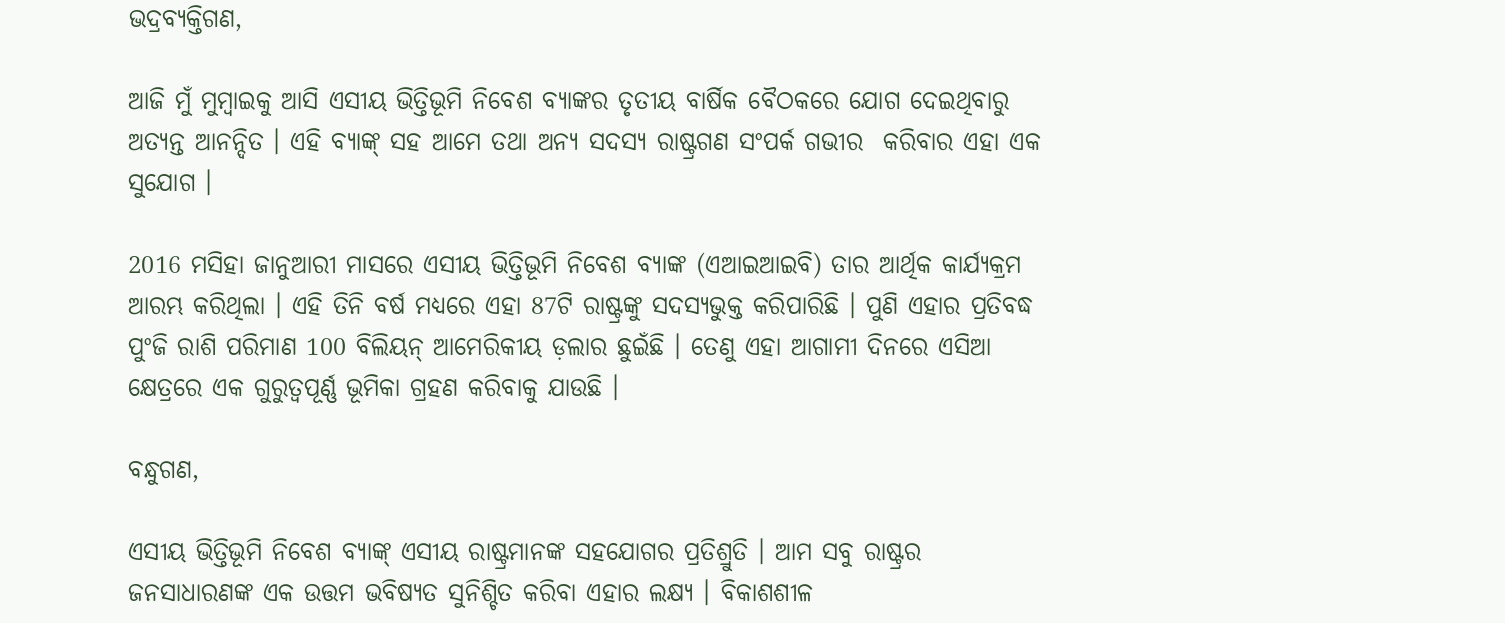ଭଦ୍ରବ୍ୟକ୍ତିଗଣ,

ଆଜି ମୁଁ ମୁମ୍ବାଇକୁ ଆସି ଏସୀୟ ଭିତ୍ତିଭୂମି ନିବେଶ ବ୍ୟାଙ୍କର ତୃତୀୟ ବାର୍ଷିକ ବୈଠକରେ ଯୋଗ ଦେଇଥିବାରୁ ଅତ୍ୟନ୍ତ ଆନନ୍ଦିତ । ଏହି ବ୍ୟାଙ୍କ୍‌ ସହ ଆମେ ତଥା ଅନ୍ୟ ସଦସ୍ୟ ରାଷ୍ଟ୍ରଗଣ ସଂପର୍କ ଗଭୀର  କରିବାର ଏହା ଏକ ସୁଯୋଗ ।

2016 ମସିହା ଜାନୁଆରୀ ମାସରେ ଏସୀୟ ଭିତ୍ତିଭୂମି ନିବେଶ ବ୍ୟାଙ୍କ (ଏଆଇଆଇବି) ତାର ଆର୍ଥିକ କାର୍ଯ୍ୟକ୍ରମ ଆରମ୍ଭ କରିଥିଲା । ଏହି ତିନି ବର୍ଷ ମଧ୍ୟରେ ଏହା 87ଟି ରାଷ୍ଟ୍ରଙ୍କୁ ସଦସ୍ୟଭୁକ୍ତ କରିପାରିଛି । ପୁଣି ଏହାର ପ୍ରତିବଦ୍ଧ ପୁଂଜି ରାଶି ପରିମାଣ 100 ବିଲିୟନ୍ ଆମେରିକୀୟ ଡ଼ଲାର ଛୁଇଁଛି । ତେଣୁ ଏହା ଆଗାମୀ ଦିନରେ ଏସିଆ କ୍ଷେତ୍ରରେ ଏକ ଗୁରୁତ୍ୱପୂର୍ଣ୍ଣ ଭୂମିକା ଗ୍ରହଣ କରିବାକୁ ଯାଉଛି ।

ବନ୍ଧୁଗଣ,

ଏସୀୟ ଭିତ୍ତିଭୂମି ନିବେଶ ବ୍ୟାଙ୍କ୍‌ ଏସୀୟ ରାଷ୍ଟ୍ରମାନଙ୍କ ସହଯୋଗର ପ୍ରତିଶ୍ରୁତି । ଆମ ସବୁ ରାଷ୍ଟ୍ରର ଜନସାଧାରଣଙ୍କ ଏକ ଉତ୍ତମ ଭବିଷ୍ୟତ ସୁନିଶ୍ଚିତ କରିବା ଏହାର ଲକ୍ଷ୍ୟ । ବିକାଶଶୀଳ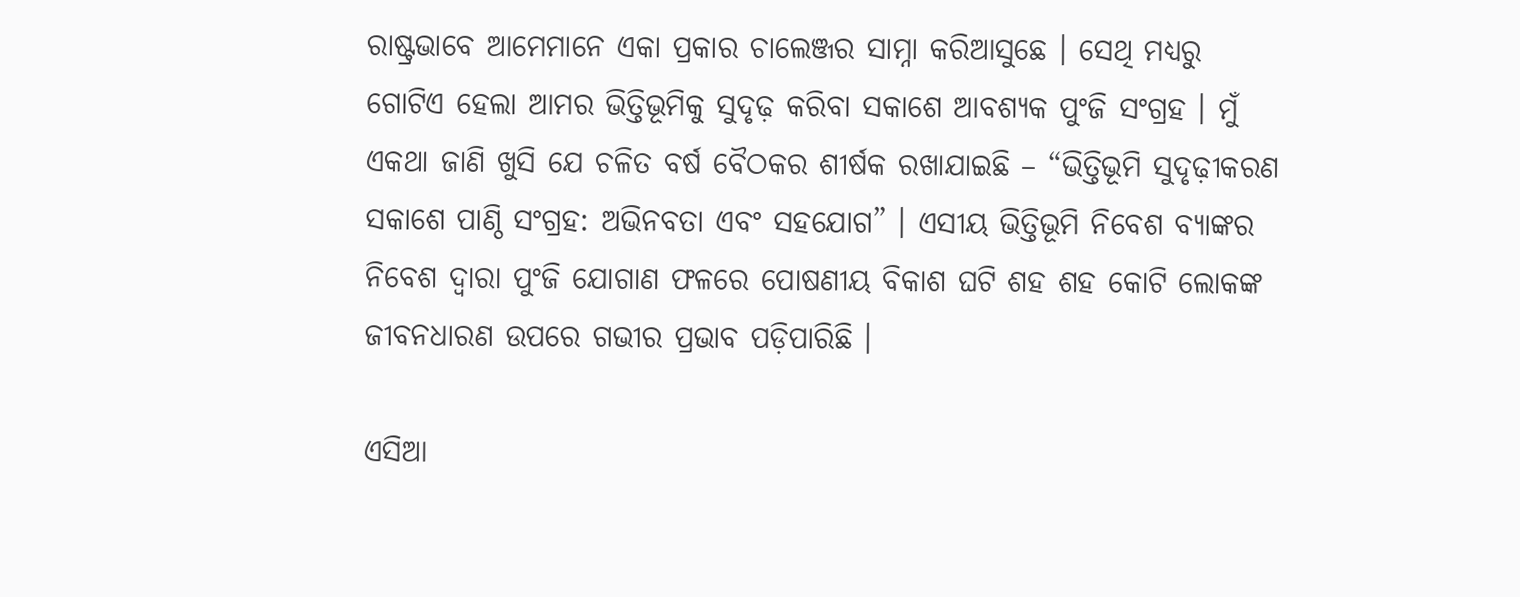ରାଷ୍ଟ୍ରଭାବେ ଆମେମାନେ ଏକା ପ୍ରକାର ଚାଲେଞ୍ଜର ସାମ୍ନା କରିଆସୁଛେ । ସେଥି ମଧ୍ୟରୁ ଗୋଟିଏ ହେଲା ଆମର ଭିତ୍ତିଭୂମିକୁ ସୁଦୃଢ଼ କରିବା ସକାଶେ ଆବଶ୍ୟକ ପୁଂଜି ସଂଗ୍ରହ । ମୁଁ ଏକଥା ଜାଣି ଖୁସି ଯେ ଚଳିତ ବର୍ଷ ବୈଠକର ଶୀର୍ଷକ ରଖାଯାଇଛି – “ଭିତ୍ତିଭୂମି ସୁଦୃଢ଼ୀକରଣ ସକାଶେ ପାଣ୍ଠି ସଂଗ୍ରହ: ଅଭିନବତା ଏବଂ ସହଯୋଗ” । ଏସୀୟ ଭିତ୍ତିଭୂମି ନିବେଶ ବ୍ୟାଙ୍କର ନିବେଶ ଦ୍ୱାରା ପୁଂଜି ଯୋଗାଣ ଫଳରେ ପୋଷଣୀୟ ବିକାଶ ଘଟି ଶହ ଶହ କୋଟି ଲୋକଙ୍କ ଜୀବନଧାରଣ ଉପରେ ଗଭୀର ପ୍ରଭାବ ପଡ଼ିପାରିଛି ।

ଏସିଆ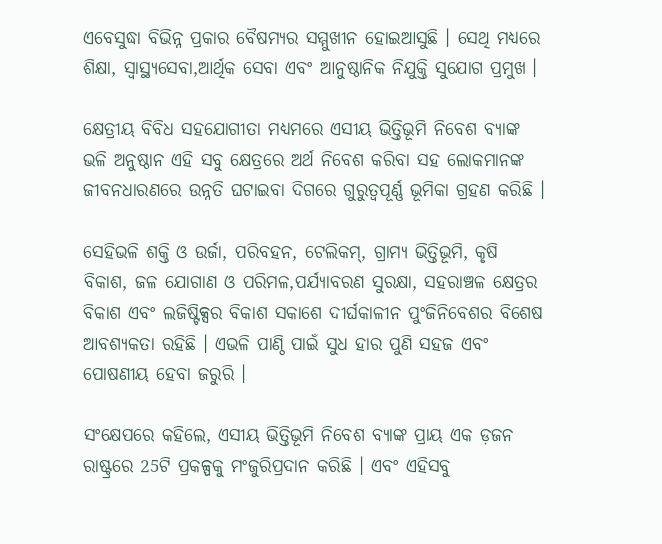ଏବେସୁଦ୍ଧା ବିଭିନ୍ନ ପ୍ରକାର ବୈଷମ୍ୟର ସମ୍ମୁଖୀନ ହୋଇଆସୁଛି । ସେଥି ମଧ୍ୟରେ ଶିକ୍ଷା, ସ୍ୱାସ୍ଥ୍ୟସେବା,ଆର୍ଥିକ ସେବା ଏବଂ ଆନୁଷ୍ଠାନିକ ନିଯୁକ୍ତି ସୁଯୋଗ ପ୍ରମୁଖ ।

କ୍ଷେତ୍ରୀୟ ବିବିଧ ସହଯୋଗୀତା ମଧ୍ୟମରେ ଏସୀୟ ଭିତ୍ତିଭୂମି ନିବେଶ ବ୍ୟାଙ୍କ ଭଳି ଅନୁଷ୍ଠାନ ଏହି ସବୁ କ୍ଷେତ୍ରରେ ଅର୍ଥ ନିବେଶ କରିବା ସହ ଲୋକମାନଙ୍କ ଜୀବନଧାରଣରେ ଉନ୍ନତି ଘଟାଇବା ଦିଗରେ ଗୁରୁତ୍ୱପୂର୍ଣ୍ଣ ଭୂମିକା ଗ୍ରହଣ କରିଛି ।

ସେହିଭଳି ଶକ୍ତି ଓ ଉର୍ଜା, ପରିବହନ, ଟେଲିକମ୍‌, ଗ୍ରାମ୍ୟ ଭିତ୍ତିଭୂମି, କୃଷି ବିକାଶ, ଜଳ ଯୋଗାଣ ଓ ପରିମଳ,ପର୍ଯ୍ୟାବରଣ ସୁରକ୍ଷା, ସହରାଞ୍ଚଳ କ୍ଷେତ୍ରର ବିକାଶ ଏବଂ ଲଜିଷ୍ଟିକ୍ସର ବିକାଶ ସକାଶେ ଦୀର୍ଘକାଳୀନ ପୁଂଜିନିବେଶର ବିଶେଷ ଆବଶ୍ୟକତା ରହିଛି । ଏଭଳି ପାଣ୍ଠି ପାଇଁ ସୁଧ ହାର ପୁଣି ସହଜ ଏବଂ ପୋଷଣୀୟ ହେବା ଜରୁରି ।

ସଂକ୍ଷେପରେ କହିଲେ, ଏସୀୟ ଭିତ୍ତିଭୂମି ନିବେଶ ବ୍ୟାଙ୍କ ପ୍ରାୟ ଏକ ଡ଼ଜନ ରାଷ୍ଟ୍ରରେ 25ଟି ପ୍ରକଳ୍ପକୁ ମଂଜୁରିପ୍ରଦାନ କରିଛି । ଏବଂ ଏହିସବୁ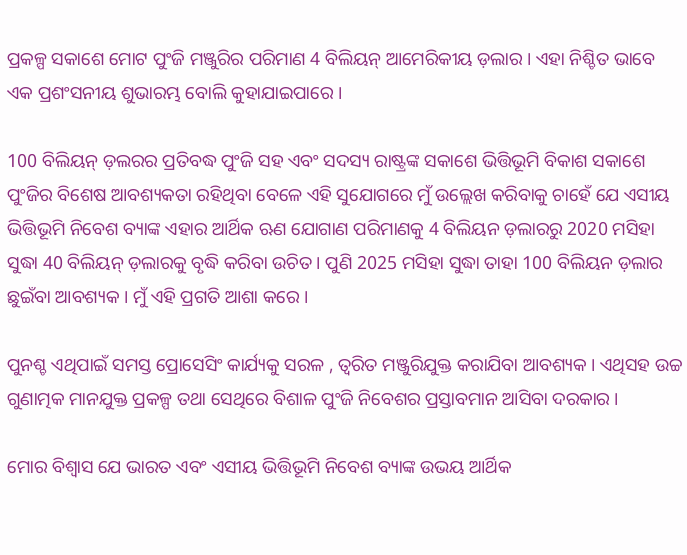ପ୍ରକଳ୍ପ ସକାଶେ ମୋଟ ପୁଂଜି ମଞ୍ଜୁରିର ପରିମାଣ 4 ବିଲିୟନ୍‌ ଆମେରିକୀୟ ଡ଼ଲାର । ଏହା ନିଶ୍ଚିତ ଭାବେ ଏକ ପ୍ରଶଂସନୀୟ ଶୁଭାରମ୍ଭ ବୋଲି କୁହାଯାଇପାରେ ।

100 ବିଲିୟନ୍‌ ଡ଼ଲରର ପ୍ରତିବଦ୍ଧ ପୁଂଜି ସହ ଏବଂ ସଦସ୍ୟ ରାଷ୍ଟ୍ରଙ୍କ ସକାଶେ ଭିତ୍ତିଭୂମି ବିକାଶ ସକାଶେ ପୁଂଜିର ବିଶେଷ ଆବଶ୍ୟକତା ରହିଥିବା ବେଳେ ଏହି ସୁଯୋଗରେ ମୁଁ ଉଲ୍ଲେଖ କରିବାକୁ ଚାହେଁ ଯେ ଏସୀୟ ଭିତ୍ତିଭୂମି ନିବେଶ ବ୍ୟାଙ୍କ ଏହାର ଆର୍ଥିକ ଋଣ ଯୋଗାଣ ପରିମାଣକୁ 4 ବିଲିୟନ ଡ଼ଲାରରୁ 2020 ମସିହା ସୁଦ୍ଧା 40 ବିଲିୟନ୍‌ ଡ଼ଲାରକୁ ବୃଦ୍ଧି କରିବା ଉଚିତ । ପୁଣି 2025 ମସିହା ସୁଦ୍ଧା ତାହା 100 ବିଲିୟନ ଡ଼ଲାର ଛୁଇଁବା ଆବଶ୍ୟକ । ମୁଁ ଏହି ପ୍ରଗତି ଆଶା କରେ ।

ପୁନଶ୍ଚ ଏଥିପାଇଁ ସମସ୍ତ ପ୍ରୋସେସିଂ କାର୍ଯ୍ୟକୁ ସରଳ , ତ୍ୱରିତ ମଞ୍ଜୁରିଯୁକ୍ତ କରାଯିବା ଆବଶ୍ୟକ । ଏଥିସହ ଉଚ୍ଚ ଗୁଣାତ୍ମକ ମାନଯୁକ୍ତ ପ୍ରକଳ୍ପ ତଥା ସେଥିରେ ବିଶାଳ ପୁଂଜି ନିବେଶର ପ୍ରସ୍ତାବମାନ ଆସିବା ଦରକାର ।

ମୋର ବିଶ୍ୱାସ ଯେ ଭାରତ ଏବଂ ଏସୀୟ ଭିତ୍ତିଭୂମି ନିବେଶ ବ୍ୟାଙ୍କ ଉଭୟ ଆର୍ଥିକ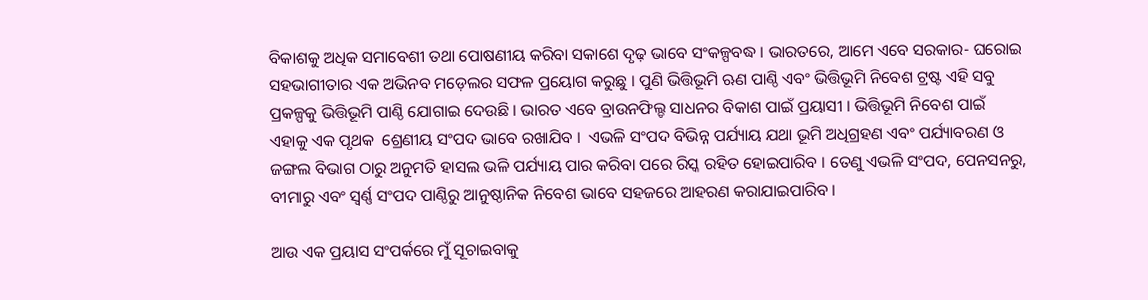ବିକାଶକୁ ଅଧିକ ସମାବେଶୀ ତଥା ପୋଷଣୀୟ କରିବା ସକାଶେ ଦୃଢ଼ ଭାବେ ସଂକଳ୍ପବଦ୍ଧ । ଭାରତରେ, ଆମେ ଏବେ ସରକାର- ଘରୋଇ ସହଭାଗୀତାର ଏକ ଅଭିନବ ମଡ଼େଲର ସଫଳ ପ୍ରୟୋଗ କରୁଛୁ । ପୁଣି ଭିତ୍ତିଭୂମି ଋଣ ପାଣ୍ଠି ଏବଂ ଭିତ୍ତିଭୂମି ନିବେଶ ଟ୍ରଷ୍ଟ ଏହି ସବୁ ପ୍ରକଳ୍ପକୁ ଭିତ୍ତିଭୂମି ପାଣ୍ଠି ଯୋଗାଇ ଦେଉଛି । ଭାରତ ଏବେ ବ୍ରାଉନଫିଲ୍ଡ ସାଧନର ବିକାଶ ପାଇଁ ପ୍ରୟାସୀ । ଭିତ୍ତିଭୂମି ନିବେଶ ପାଇଁ ଏହାକୁ ଏକ ପୃଥକ  ଶ୍ରେଣୀୟ ସଂପଦ ଭାବେ ରଖାଯିବ ।  ଏଭଳି ସଂପଦ ବିଭିନ୍ନ ପର୍ଯ୍ୟାୟ ଯଥା ଭୂମି ଅଧିଗ୍ରହଣ ଏବଂ ପର୍ଯ୍ୟାବରଣ ଓ ଜଙ୍ଗଲ ବିଭାଗ ଠାରୁ ଅନୁମତି ହାସଲ ଭଳି ପର୍ଯ୍ୟାୟ ପାର କରିବା ପରେ ରିସ୍କ ରହିତ ହୋଇପାରିବ । ତେଣୁ ଏଭଳି ସଂପଦ, ପେନସନରୁ, ବୀମାରୁ ଏବଂ ସ୍ୱର୍ଣ୍ଣ ସଂପଦ ପାଣ୍ଠିରୁ ଆନୁଷ୍ଠାନିକ ନିବେଶ ଭାବେ ସହଜରେ ଆହରଣ କରାଯାଇପାରିବ ।

ଆଉ ଏକ ପ୍ରୟାସ ସଂପର୍କରେ ମୁଁ ସୂଚାଇବାକୁ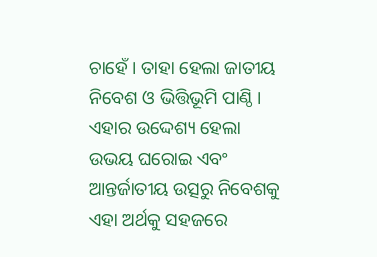ଚାହେଁ । ତାହା ହେଲା ଜାତୀୟ ନିବେଶ ଓ ଭିତ୍ତିଭୂମି ପାଣ୍ଠି । ଏହାର ଉଦ୍ଦେଶ୍ୟ ହେଲା  ଉଭୟ ଘରୋଇ ଏବଂ ଆନ୍ତର୍ଜାତୀୟ ଉତ୍ସରୁ ନିବେଶକୁ ଏହା ଅର୍ଥକୁ ସହଜରେ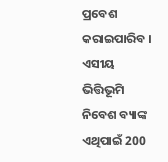ପ୍ରବେଶ କରାଇପାରିବ । ଏସୀୟ ଭିତ୍ତିଭୂମି ନିବେଶ ବ୍ୟାଙ୍କ ଏଥିପାଇଁ 200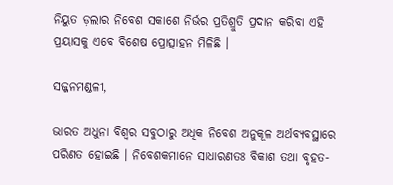ନିୟୁତ ଡ଼ଲାର ନିବେଶ ସକାଶେ ନିର୍ଭର ପ୍ରତିଶ୍ରୁତି ପ୍ରଦାନ କରିବା ଏହି ପ୍ରୟାସକୁ ଏବେ ବିଶେଷ ପ୍ରୋତ୍ସାହନ ମିଳିଛି ।

ସଜ୍ଜନମଣ୍ଡଳୀ,

ଭାରତ ଅଧୁନା ବିଶ୍ୱର ସବୁଠାରୁ ଅଧିକ ନିବେଶ ଅନୁକୂଳ ଅର୍ଥବ୍ୟବସ୍ଥାରେ ପରିଣତ ହୋଇଛି । ନିବେଶକମାନେ ସାଧାରଣତଃ ବିକାଶ ତଥା ବୃହତ-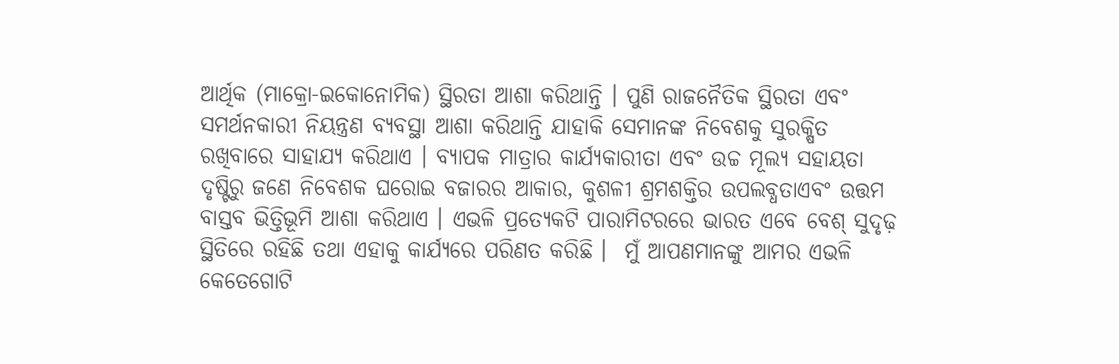ଆର୍ଥିକ (ମାକ୍ରୋ-ଇକୋନୋମିକ) ସ୍ଥିରତା ଆଶା କରିଥାନ୍ତି । ପୁଣି ରାଜନୈତିକ ସ୍ଥିରତା ଏବଂ ସମର୍ଥନକାରୀ ନିୟନ୍ତ୍ରଣ ବ୍ୟବସ୍ଥା ଆଶା କରିଥାନ୍ତି ଯାହାକି ସେମାନଙ୍କ ନିବେଶକୁ ସୁରକ୍ଷିତ ରଖିବାରେ ସାହାଯ୍ୟ କରିଥାଏ । ବ୍ୟାପକ ମାତ୍ରାର କାର୍ଯ୍ୟକାରୀତା ଏବଂ ଉଚ୍ଚ ମୂଲ୍ୟ ସହାୟତା ଦୃଷ୍ଟିରୁ ଜଣେ ନିବେଶକ ଘରୋଇ ବଜାରର ଆକାର, କୁଶଳୀ ଶ୍ରମଶକ୍ତିର ଉପଲବ୍ଧତାଏବଂ ଉତ୍ତମ ବାସ୍ତବ ଭିତ୍ତିଭୂମି ଆଶା କରିଥାଏ । ଏଭଳି ପ୍ରତ୍ୟେକଟି ପାରାମିଟରରେ ଭାରତ ଏବେ ବେଶ୍‌ ସୁଦୃଢ଼ ସ୍ଥିତିରେ ରହିଛି ତଥା ଏହାକୁ କାର୍ଯ୍ୟରେ ପରିଣତ କରିଛି ।  ମୁଁ ଆପଣମାନଙ୍କୁ ଆମର ଏଭଳି କେତେଗୋଟି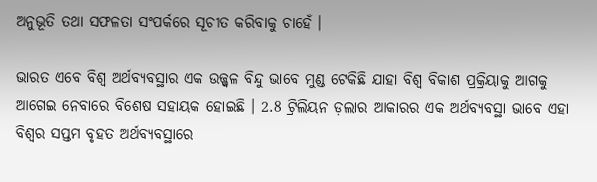ଅନୁଭୂତି ତଥା ସଫଳତା ସଂପର୍କରେ ସୂଚୀତ କରିବାକୁ ଚାହେଁ ।

ଭାରତ ଏବେ ବିଶ୍ୱ ଅର୍ଥବ୍ୟବସ୍ଥାର ଏକ ଉଜ୍ଜ୍ୱଳ ବିନ୍ଦୁ ଭାବେ ମୁଣ୍ଡ ଟେକିଛି ଯାହା ବିଶ୍ୱ ବିକାଶ ପ୍ରକ୍ରିୟାକୁ ଆଗକୁ ଆଗେଇ ନେବାରେ ବିଶେଷ ସହାୟକ ହୋଇଛି । 2.8 ଟ୍ରିଲିୟନ ଡ଼ଲାର ଆକାରର ଏକ ଅର୍ଥବ୍ୟବସ୍ଥା ଭାବେ ଏହା ବିଶ୍ୱର ସପ୍ତମ ବୃହତ ଅର୍ଥବ୍ୟବସ୍ଥାରେ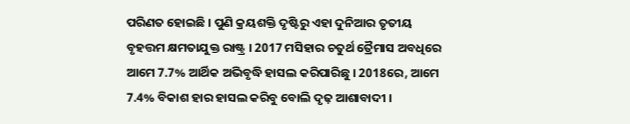ପରିଣତ ହୋଇଛି । ପୁଣି କ୍ରୟଶକ୍ତି ଦୃଷ୍ଟିରୁ ଏହା ଦୁନିଆର ତୃତୀୟ ବୃହତ୍ତମ କ୍ଷମତାଯୁକ୍ତ ରାଷ୍ଟ୍ର । 2017 ମସିହାର ଚତୁର୍ଥ ତ୍ରୈମାସ ଅବଧିରେ ଆମେ 7.7% ଆର୍ଥିକ ଅଭିବୃଦ୍ଧି ହାସଲ କରିପାରିଛୁ । 2018ରେ, ଆମେ 7.4% ବିକାଶ ହାର ହାସଲ କରିବୁ ବୋଲି ଦୃଢ଼ ଆଶାବାଦୀ ।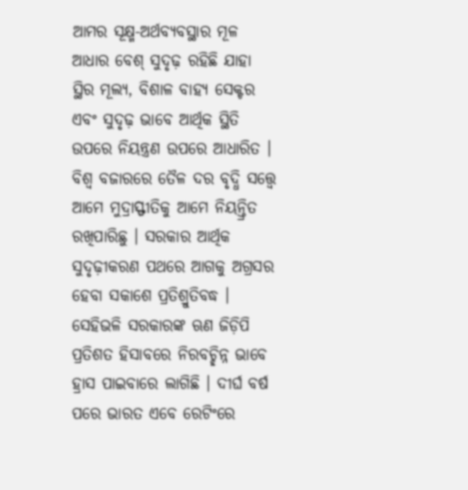ଆମର ସୂକ୍ଷ୍ମ-ଅର୍ଥବ୍ୟବସ୍ଥାର ମୂଳ ଆଧାର ବେଶ୍‌ ସୁଦୃଢ଼ ରହିଛି ଯାହା ସ୍ଥିର ମୂଲ୍ୟ, ବିଶାଳ ବାହ୍ୟ ସେକ୍ଟର ଏବଂ ସୁଦୃଢ଼ ଭାବେ ଆର୍ଥିକ ସ୍ଥିତି ଉପରେ ନିୟନ୍ତ୍ରଣ ଉପରେ ଆଧାରିତ । ବିଶ୍ୱ ବଜାରରେ ତୈଳ ଦର ବୃଦ୍ଧି ସତ୍ତ୍ୱେ ଆମେ ମୁଦ୍ରାସ୍ଫୀତିକୁ ଆମେ ନିୟନ୍ତ୍ରିତ ରଖିପାରିଛୁ । ସରକାର ଆର୍ଥିକ ସୁଦୃଢ଼ୀକରଣ ପଥରେ ଆଗକୁ ଅଗ୍ରସର ହେବା ସକାଶେ ପ୍ରତିଶ୍ରୁତିବଦ୍ଧ । ସେହିଭଳି ସରକାରଙ୍କ ଋଣ ଜିଡ଼ିପି ପ୍ରତିଶତ ହିସାବରେ ନିରବଚ୍ଛିନ୍ନ ଭାବେ ହ୍ରାସ ପାଇବାରେ ଲାଗିଛି । ଦୀର୍ଘ ବର୍ଷ ପରେ ଭାରତ ଏବେ ରେଟିଂରେ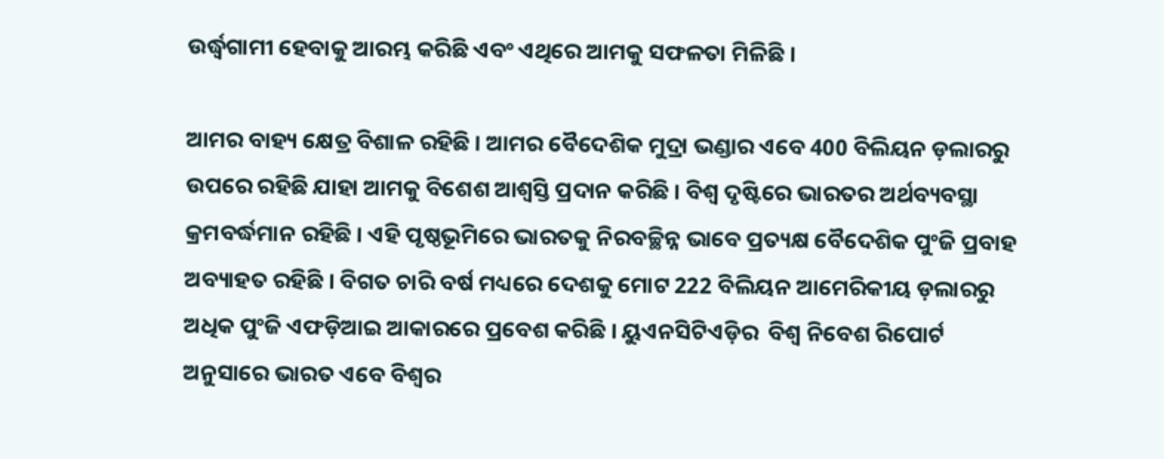ଉର୍ଦ୍ଧ୍ଵଗାମୀ ହେବାକୁ ଆରମ୍ଭ କରିଛି ଏବଂ ଏଥିରେ ଆମକୁ ସଫଳତା ମିଳିଛି ।

ଆମର ବାହ୍ୟ କ୍ଷେତ୍ର ବିଶାଳ ରହିଛି । ଆମର ବୈଦେଶିକ ମୁଦ୍ରା ଭଣ୍ଡାର ଏବେ 400 ବିଲିୟନ ଡ଼ଲାରରୁ ଉପରେ ରହିଛି ଯାହା ଆମକୁ ବିଶେଶ ଆଶ୍ୱସ୍ତି ପ୍ରଦାନ କରିଛି । ବିଶ୍ୱ ଦୃଷ୍ଟିରେ ଭାରତର ଅର୍ଥବ୍ୟବସ୍ଥା କ୍ରମବର୍ଦ୍ଧମାନ ରହିଛି । ଏହି ପୃଷ୍ଠଭୂମିରେ ଭାରତକୁ ନିରବଚ୍ଛିନ୍ନ ଭାବେ ପ୍ରତ୍ୟକ୍ଷ ବୈଦେଶିକ ପୁଂଜି ପ୍ରବାହ ଅବ୍ୟାହତ ରହିଛି । ବିଗତ ଚାରି ବର୍ଷ ମଧ୍ୟରେ ଦେଶକୁ ମୋଟ 222 ବିଲିୟନ ଆମେରିକୀୟ ଡ଼ଲାରରୁ ଅଧିକ ପୁଂଜି ଏଫଡ଼ିଆଇ ଆକାରରେ ପ୍ରବେଶ କରିଛି । ୟୁଏନସିଟିଏଡ଼ିର  ବିଶ୍ୱ ନିବେଶ ରିପୋର୍ଟ  ଅନୁସାରେ ଭାରତ ଏବେ ବିଶ୍ୱର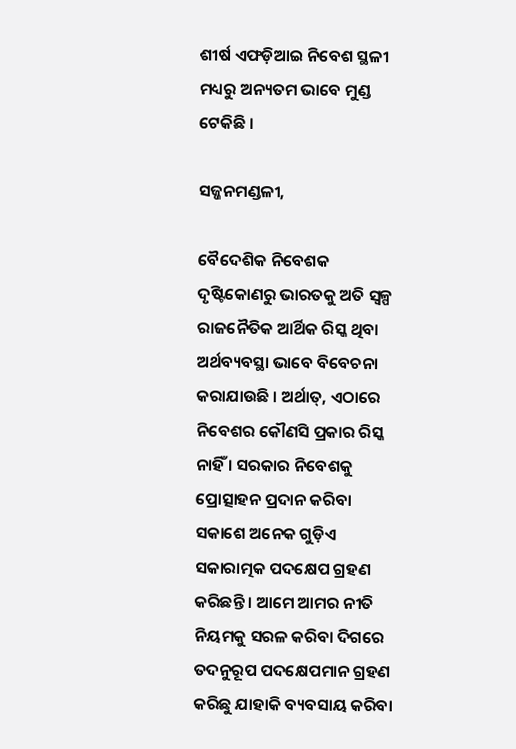ଶୀର୍ଷ ଏଫଡ଼ିଆଇ ନିବେଶ ସ୍ଥଳୀ ମଧ୍ୟରୁ ଅନ୍ୟତମ ଭାବେ ମୁଣ୍ଡ ଟେକିଛି ।

ସଜ୍ଜନମଣ୍ଡଳୀ,

ବୈଦେଶିକ ନିବେଶକ ଦୃଷ୍ଟିକୋଣରୁ ଭାରତକୁ ଅତି ସ୍ୱଳ୍ପ ରାଜନୈତିକ ଆର୍ଥିକ ରିସ୍କ ଥିବା ଅର୍ଥବ୍ୟବସ୍ଥା ଭାବେ ବିବେଚନା କରାଯାଉଛି । ଅର୍ଥାତ୍‌, ଏଠାରେ ନିବେଶର କୌଣସି ପ୍ରକାର ରିସ୍କ ନାହିଁ । ସରକାର ନିବେଶକୁ ପ୍ରୋତ୍ସାହନ ପ୍ରଦାନ କରିବା ସକାଶେ ଅନେକ ଗୁଡ଼ିଏ ସକାରାତ୍ମକ ପଦକ୍ଷେପ ଗ୍ରହଣ କରିଛନ୍ତି । ଆମେ ଆମର ନୀତି ନିୟମକୁ ସରଳ କରିବା ଦିଗରେ ତଦନୁରୂପ ପଦକ୍ଷେପମାନ ଗ୍ରହଣ କରିଛୁ ଯାହାକି ବ୍ୟବସାୟ କରିବା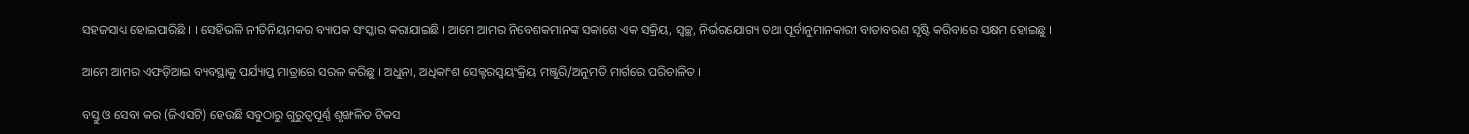ସହଜସାଧ୍ୟ ହୋଇପାରିଛି । । ସେହିଭଳି ନୀତିନିୟମକର ବ୍ୟାପକ ସଂସ୍କାର କରାଯାଇଛି । ଆମେ ଆମର ନିବେଶକମାନଙ୍କ ସକାଶେ ଏକ ସକ୍ରିୟ, ସ୍ୱଚ୍ଛ, ନିର୍ଭରଯୋଗ୍ୟ ତଥା ପୂର୍ବାନୁମାନକାରୀ ବାତାବରଣ ସୃଷ୍ଟି କରିବାରେ ସକ୍ଷମ ହୋଇଛୁ ।

ଆମେ ଆମର ଏଫଡ଼ିଆଇ ବ୍ୟବସ୍ଥାକୁ ପର୍ଯ୍ୟାପ୍ତ ମାତ୍ରାରେ ସରଳ କରିଛୁ । ଅଧୁନା, ଅଧିକାଂଶ ସେକ୍ଟରସ୍ଵୟଂକ୍ରିୟ ମଞ୍ଜୁରି/ଅନୁମତି ମାର୍ଗରେ ପରିଚାଳିତ ।

ବସ୍ତୁ ଓ ସେବା କର (ଜିଏସଟି) ହେଉଛି ସବୁଠାରୁ ଗୁରୁତ୍ୱପୂର୍ଣ୍ଣ ଶୃଙ୍ଖଳିତ ଟିକସ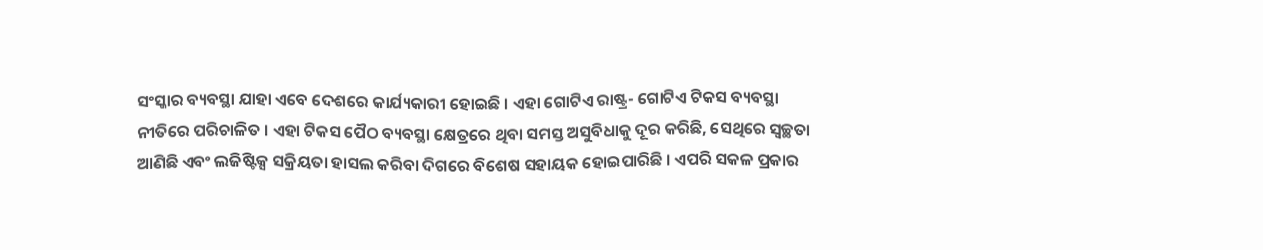ସଂସ୍କାର ବ୍ୟବସ୍ଥା ଯାହା ଏବେ ଦେଶରେ କାର୍ଯ୍ୟକାରୀ ହୋଇଛି । ଏହା ଗୋଟିଏ ରାଷ୍ଟ୍ର- ଗୋଟିଏ ଟିକସ ବ୍ୟବସ୍ଥା ନୀତିରେ ପରିଚାଳିତ । ଏହା ଟିକସ ପୈଠ ବ୍ୟବସ୍ଥା କ୍ଷେତ୍ରରେ ଥିବା ସମସ୍ତ ଅସୁବିଧାକୁ ଦୂର କରିଛି, ସେଥିରେ ସ୍ୱଚ୍ଛତା ଆଣିଛି ଏବଂ ଲଜିଷ୍ଟିକ୍ସ ସକ୍ରିୟତା ହାସଲ କରିବା ଦିଗରେ ବିଶେଷ ସହାୟକ ହୋଇପାରିଛି । ଏପରି ସକଳ ପ୍ରକାର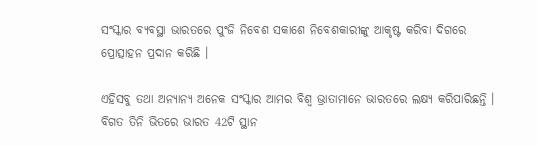ସଂସ୍କାର ବ୍ୟବସ୍ଥା ଭାରତରେ ପୁଂଜି ନିବେଶ ସକାଶେ ନିବେଶକାରୀଙ୍କୁ ଆକୃଷ୍ଟ କରିବା ଦିଗରେ ପ୍ରୋତ୍ସାହନ ପ୍ରଦାନ କରିଛି ।

ଏହିସବୁ ତଥା ଅନ୍ୟାନ୍ୟ ଅନେକ ସଂସ୍କାର ଆମର ବିଶ୍ୱ ଭ୍ରାତାମାନେ ଭାରତରେ ଲକ୍ଷ୍ୟ କରିପାରିଛନ୍ତି । ବିଗତ ତିନି ଭିତରେ ଭାରତ 42ଟି ସ୍ଥାନ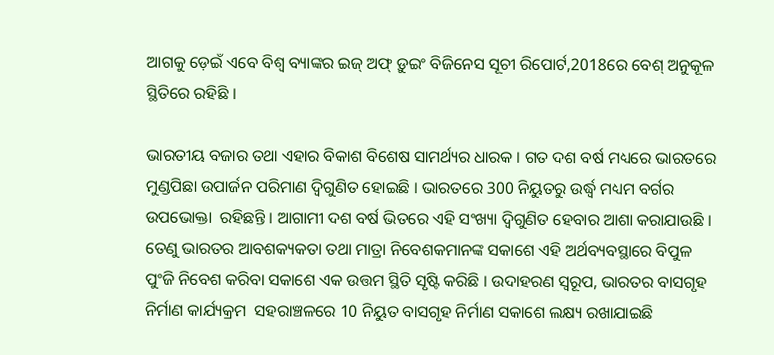ଆଗକୁ ଡ଼େଇଁ ଏବେ ବିଶ୍ୱ ବ୍ୟାଙ୍କର ଇଜ୍‌ ଅଫ୍‌ ଡ଼ୁଇଂ ବିଜିନେସ ସୂଚୀ ରିପୋର୍ଟ,2018ରେ ବେଶ୍‌ ଅନୁକୂଳ ସ୍ଥିତିରେ ରହିଛି ।

ଭାରତୀୟ ବଜାର ତଥା ଏହାର ବିକାଶ ବିଶେଷ ସାମର୍ଥ୍ୟର ଧାରକ । ଗତ ଦଶ ବର୍ଷ ମଧ୍ୟରେ ଭାରତରେ ମୁଣ୍ଡପିଛା ଉପାର୍ଜନ ପରିମାଣ ଦ୍ୱିଗୁଣିତ ହୋଇଛି । ଭାରତରେ 300 ନିୟୁତରୁ ଉର୍ଦ୍ଧ୍ଵ ମଧ୍ୟମ ବର୍ଗର ଉପଭୋକ୍ତା  ରହିଛନ୍ତି । ଆଗାମୀ ଦଶ ବର୍ଷ ଭିତରେ ଏହି ସଂଖ୍ୟା ଦ୍ୱିଗୁଣିତ ହେବାର ଆଶା କରାଯାଉଛି । ତେଣୁ ଭାରତର ଆବଶକ୍ୟକତା ତଥା ମାତ୍ରା ନିବେଶକମାନଙ୍କ ସକାଶେ ଏହି ଅର୍ଥବ୍ୟବସ୍ଥାରେ ବିପୁଳ ପୁଂଜି ନିବେଶ କରିବା ସକାଶେ ଏକ ଉତ୍ତମ ସ୍ଥିତି ସୃଷ୍ଟି କରିଛି । ଉଦାହରଣ ସ୍ୱରୂପ, ଭାରତର ବାସଗୃହ ନିର୍ମାଣ କାର୍ଯ୍ୟକ୍ରମ  ସହରାଞ୍ଚଳରେ 10 ନିୟୁତ ବାସଗୃହ ନିର୍ମାଣ ସକାଶେ ଲକ୍ଷ୍ୟ ରଖାଯାଇଛି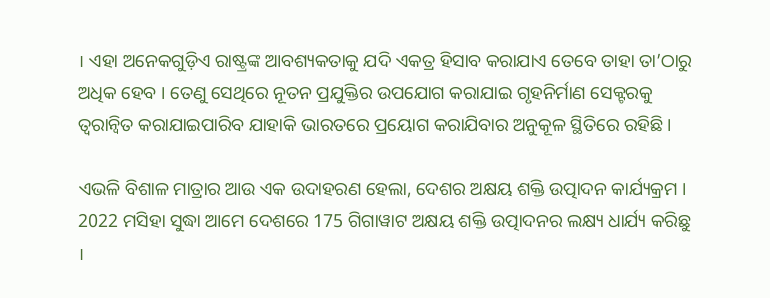। ଏହା ଅନେକଗୁଡ଼ିଏ ରାଷ୍ଟ୍ରଙ୍କ ଆବଶ୍ୟକତାକୁ ଯଦି ଏକତ୍ର ହିସାବ କରାଯାଏ ତେବେ ତାହା ତା’ଠାରୁ ଅଧିକ ହେବ । ତେଣୁ ସେଥିରେ ନୂତନ ପ୍ରଯୁକ୍ତିର ଉପଯୋଗ କରାଯାଇ ଗୃହନିର୍ମାଣ ସେକ୍ଟରକୁ ତ୍ୱରାନ୍ୱିତ କରାଯାଇପାରିବ ଯାହାକି ଭାରତରେ ପ୍ରୟୋଗ କରାଯିବାର ଅନୁକୂଳ ସ୍ଥିତିରେ ରହିଛି ।

ଏଭଳି ବିଶାଳ ମାତ୍ରାର ଆଉ ଏକ ଉଦାହରଣ ହେଲା, ଦେଶର ଅକ୍ଷୟ ଶକ୍ତି ଉତ୍ପାଦନ କାର୍ଯ୍ୟକ୍ରମ । 2022 ମସିହା ସୁଦ୍ଧା ଆମେ ଦେଶରେ 175 ଗିଗାୱାଟ ଅକ୍ଷୟ ଶକ୍ତି ଉତ୍ପାଦନର ଲକ୍ଷ୍ୟ ଧାର୍ଯ୍ୟ କରିଛୁ ।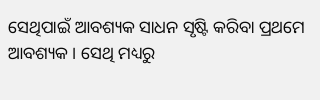ସେଥିପାଇଁ ଆବଶ୍ୟକ ସାଧନ ସୃଷ୍ଟି କରିବା ପ୍ରଥମେ ଆବଶ୍ୟକ । ସେଥି ମଧ୍ୟରୁ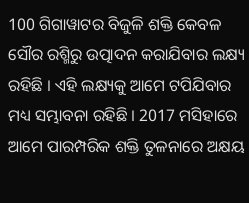100 ଗିଗାୱାଟର ବିଜୁଳି ଶକ୍ତି କେବଳ ସୌର ରଶ୍ମିରୁ ଉତ୍ପାଦନ କରାଯିବାର ଲକ୍ଷ୍ୟ ରହିଛି । ଏହି ଲକ୍ଷ୍ୟକୁ ଆମେ ଟପିଯିବାର ମଧ୍ୟ ସମ୍ଭାବନା ରହିଛି । 2017 ମସିହାରେ ଆମେ ପାରମ୍ପରିକ ଶକ୍ତି ତୁଳନାରେ ଅକ୍ଷୟ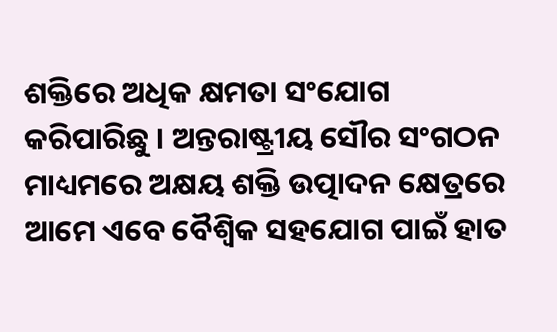ଶକ୍ତିରେ ଅଧିକ କ୍ଷମତା ସଂଯୋଗ କରିପାରିଛୁ । ଅନ୍ତରାଷ୍ଟ୍ରୀୟ ସୌର ସଂଗଠନ ମାଧ୍ୟମରେ ଅକ୍ଷୟ ଶକ୍ତି ଉତ୍ପାଦନ କ୍ଷେତ୍ରରେ ଆମେ ଏବେ ବୈଶ୍ୱିକ ସହଯୋଗ ପାଇଁ ହାତ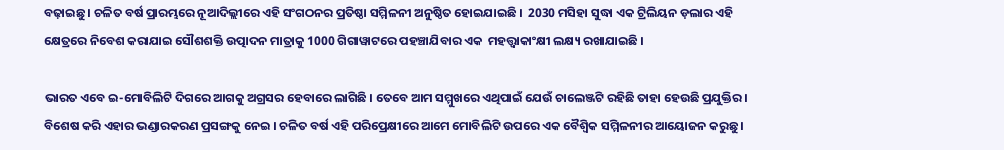ବଢ଼ାଇଛୁ । ଚଳିତ ବର୍ଷ ପ୍ରାରମ୍ଭରେ ନୂଆଦିଲ୍ଲୀରେ ଏହି ସଂଗଠନର ପ୍ରତିଷ୍ଠା ସମ୍ମିଳନୀ ଅନୁଷ୍ଠିତ ହୋଇଯାଇଛି ।  2030 ମସିହା ସୁଦ୍ଧା ଏକ ଟ୍ରିଲିୟନ ଡ଼ଲାର ଏହି କ୍ଷେତ୍ରରେ ନିବେଶ କରାଯାଇ ସୌଶଶକ୍ତି ଉତ୍ପାଦନ ମାତ୍ରାକୁ 1000 ଗିଗାୱାଟରେ ପହଞ୍ଚାଯିବାର ଏକ  ମହତ୍ତ୍ଵାକାଂକ୍ଷୀ ଲକ୍ଷ୍ୟ ରଖାଯାଇଛି ।

ଭାରତ ଏବେ ଇ-ମୋବିଲିଟି ଦିଗରେ ଆଗକୁ ଅଗ୍ରସର ହେବାରେ ଲାଗିଛି । ତେବେ ଆମ ସମ୍ମୁଖରେ ଏଥିପାଇଁ ଯେଉଁ ଚାଲେଞ୍ଜଟି ରହିଛି ତାହା ହେଉଛି ପ୍ରଯୁକ୍ତିର । ବିଶେଷ କରି ଏହାର ଭଣ୍ଡାରକରଣ ପ୍ରସଙ୍ଗକୁ ନେଇ । ଚଳିତ ବର୍ଷ ଏହି ପରିପ୍ରେକ୍ଷୀରେ ଆମେ ମୋବିଲିଟି ଉପରେ ଏକ ବୈଶ୍ୱିକ ସମ୍ମିଳନୀର ଆୟୋଜନ କରୁଛୁ ।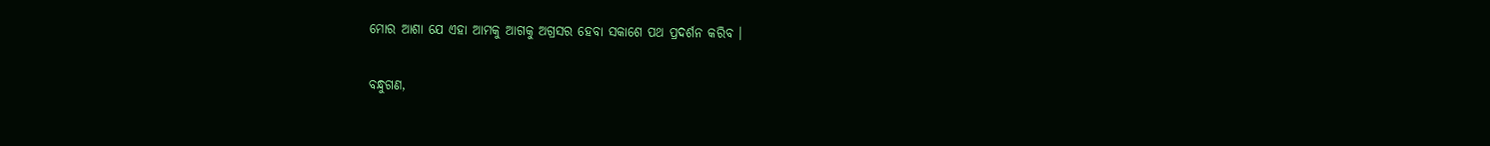ମୋର ଆଶା ଯେ ଏହା ଆମକୁ ଆଗକୁ ଅଗ୍ରସର ହେବା ସକାଶେ ପଥ ପ୍ରଦର୍ଶନ କରିବ ।

ବନ୍ଧୁଗଣ,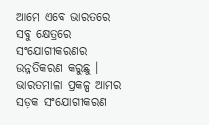ଆମେ ଏବେ ଭାରତରେ ସବୁ କ୍ଷେତ୍ରରେ ସଂଯୋଗୀକରଣର ଉନ୍ନତିକରଣ କରୁଛୁ ।  ଭାରତମାଳା ପ୍ରକଳ୍ପ ଆମର ସଡ଼କ ସଂଯୋଗୀକରଣ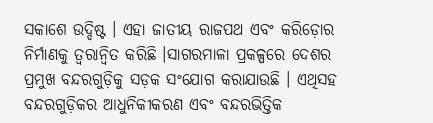ସକାଶେ ଉଦ୍ଦିଷ୍ଟ । ଏହା ଜାତୀୟ ରାଜପଥ ଏବଂ କରିଡ଼ୋର ନିର୍ମାଣକୁ ତ୍ୱରାନ୍ୱିତ କରିଛି ।ସାଗରମାଳା ପ୍ରକଳ୍ପରେ ଦେଶର ପ୍ରମୁଖ ବନ୍ଦରଗୁଡ଼ିକୁ ସଡ଼କ ସଂଯୋଗ କରାଯାଉଛି । ଏଥିସହ ବନ୍ଦରଗୁଡ଼ିକର ଆଧୁନିକୀକରଣ ଏବଂ ବନ୍ଦରଭିତ୍ତିକ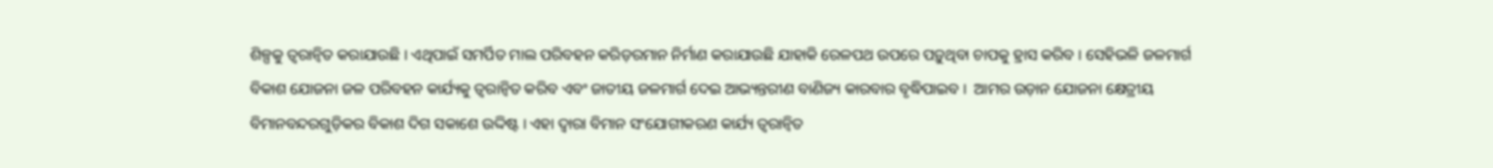ଶିଳ୍ପକୁ ତ୍ୱରାନ୍ୱିତ କରାଯାଉଛି । ଏଥିପାଇଁ ସମର୍ପିତ ମାଲ ପରିବହନ କରିଡ଼ରମାନ ନିର୍ମାଣ କରାଯାଉଛି ଯାହାକି ରେଳପଥ ଉପରେ ପଡ଼ୁଥିବା ଚାପକୁ ହ୍ରାସ କରିବ । ସେହିଭଳି ଜଳମାର୍ଗ ବିକାଶ ଯୋଜନା ଜଳ ପରିବହନ କାର୍ଯ୍ୟକୁ ତ୍ୱରାନ୍ୱିତ କରିବ ଏବଂ ଜାତୀୟ ଜଳମାର୍ଗ ଦେଇ ଆଭ୍ୟନ୍ତରୀଣ ବାଣିଜ୍ୟ କାରବାର ବୃଦ୍ଧିପାଇବ ।  ଆମର ଉଡ଼ାନ ଯୋଜନା କ୍ଷେତ୍ରୀୟ ବିମାନବନ୍ଦରଗୁଡ଼ିକର ବିକାଶ ଦିଗ ସକାଶେ ଉଦ୍ଦିଷ୍ଟ । ଏହା ଦ୍ୱାରା ବିମାନ ସଂଯୋଗୀକରଣ କାର୍ଯ୍ୟ ତ୍ୱରାନ୍ୱିତ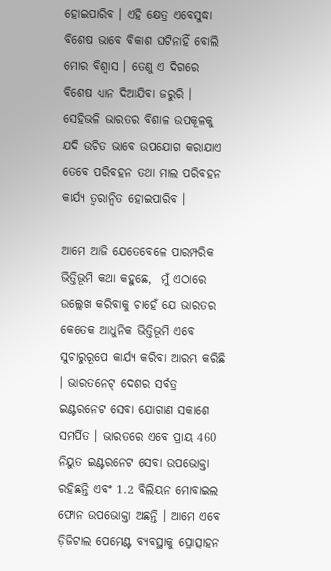ହୋଇପାରିବ । ଏହି କ୍ଷେତ୍ର ଏବେସୁଦ୍ଧା ବିଶେଷ ଭାବେ ବିକାଶ ଘଟିନାହିଁ ବୋଲି ମୋର ବିଶ୍ୱାସ । ତେଣୁ ଏ ଦିଗରେ ବିଶେଷ ଧ୍ୟାନ ଦିଆଯିବା ଜରୁରି । ସେହିଭଳି ଭାରତର ବିଶାଳ ଉପକୂଳକୁ ଯଦି ଉଚିତ ଭାବେ ଉପଯୋଗ କରାଯାଏ ତେବେ ପରିବହନ ତଥା ମାଲ ପରିବହନ କାର୍ଯ୍ୟ ତ୍ୱରାନ୍ୱିତ ହୋଇପାରିବ ।

ଆମେ ଆଜି ଯେତେବେଳେ ପାରମ୍ପରିକ ଭିତ୍ତିଭୂମି କଥା କହୁଛେ,  ମୁଁ ଏଠାରେ ଉଲ୍ଲେଖ କରିବାକୁ ଚାହେଁ ଯେ ଭାରତର କେତେକ ଆଧୁନିକ ଭିତ୍ତିଭୂମି ଏବେ ସୁଚାରୁରୂପେ କାର୍ଯ୍ୟ କରିବା ଆରମ୍ଭ କରିଛି । ଭାରତନେଟ୍‌ ଦେଶର ସର୍ବତ୍ର ଇଣ୍ଟରନେଟ ସେବା ଯୋଗାଣ ସକାଶେ ସମର୍ପିତ । ଭାରତରେ ଏବେ ପ୍ରାୟ 460 ନିୟୁତ ଇଣ୍ଟରନେଟ ସେବା ଉପଭୋକ୍ତା ରହିଛନ୍ତି ଏବଂ 1.2 ବିଲିୟନ ମୋବାଇଲ ଫୋନ ଉପଭୋକ୍ତା ଅଛନ୍ତି । ଆମେ ଏବେ ଡ଼ିଜିଟାଲ ପେମେଣ୍ଟ ବ୍ୟବସ୍ଥାକୁ ପ୍ରୋତ୍ସାହନ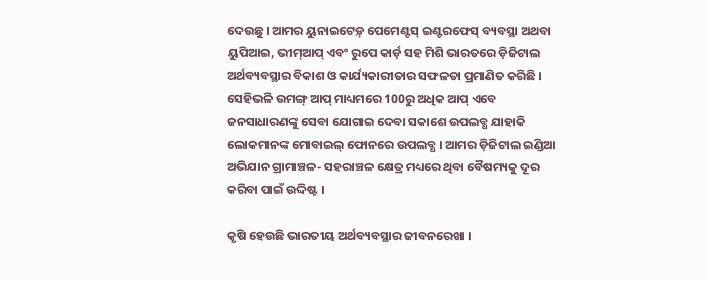ଦେଉଛୁ । ଆମର ୟୁନାଇଟେଡ଼୍‌ ପେମେଣ୍ଟସ୍‌ ଇଣ୍ଟରଫେସ୍‌ ବ୍ୟବସ୍ଥା ଅଥବା ୟୁପିଆଇ, ଭୀମ୍‌ଆପ୍‌ ଏବଂ ରୁପେ କାର୍ଡ଼ ସହ ମିଶି ଭାରତରେ ଡ଼ିଜିଟାଲ ଅର୍ଥବ୍ୟବସ୍ଥାର ବିକାଶ ଓ କାର୍ଯ୍ୟକାରୀତାର ସଫଳତା ପ୍ରମାଣିତ କରିଛି । ସେହିଭଳି ଉମଙ୍ଗ୍‌ ଆପ୍‌ ମାଧ୍ୟମରେ 100ରୁ ଅଧିକ ଆପ୍‌ ଏବେ ଜନସାଧାରଣଙ୍କୁ ସେବା ଯୋଗାଇ ଦେବା ସକାଶେ ଉପଲବ୍ଧ ଯାହାକି ଲୋକମାନଙ୍କ ମୋବାଇଲ୍‌ ଫୋନରେ ଉପଲବ୍ଧ । ଆମର ଡ଼ିଜିଟାଲ ଇଣ୍ଡିଆ ଅଭିଯାନ ଗ୍ରାମାଞ୍ଚଳ- ସହରାଞ୍ଚଳ କ୍ଷେତ୍ର ମଧ୍ୟରେ ଥିବା ବୈଷମ୍ୟକୁ ଦୂର କରିବା ପାଇଁ ଉଦ୍ଦିଷ୍ଟ ।

କୃଷି ହେଉଛି ଭାରତୀୟ ଅର୍ଥବ୍ୟବସ୍ଥାର ଜୀବନରେଖା ।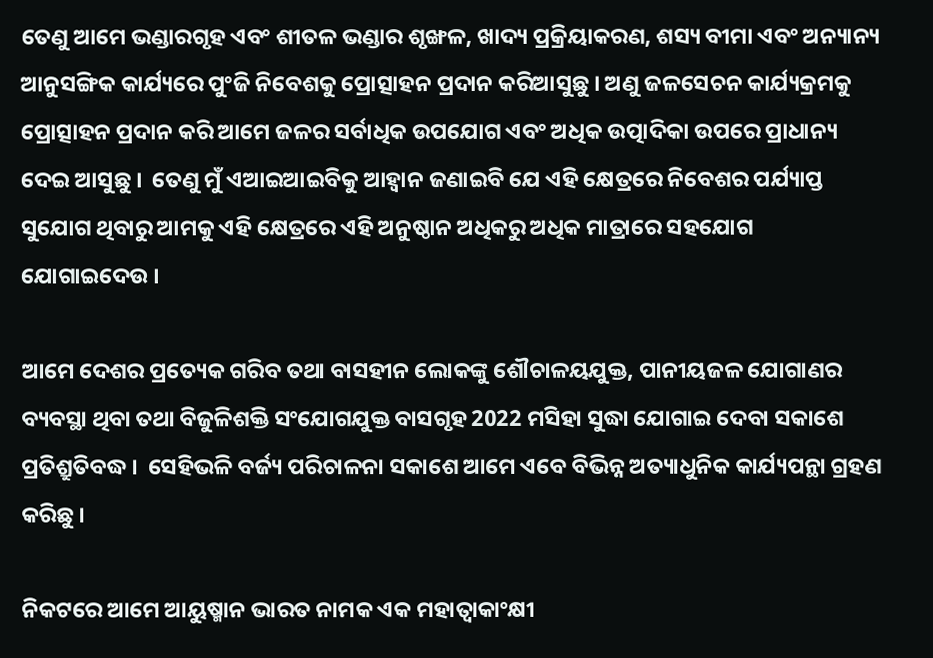ତେଣୁ ଆମେ ଭଣ୍ଡାରଗୃହ ଏବଂ ଶୀତଳ ଭଣ୍ଡାର ଶୃଙ୍ଖଳ, ଖାଦ୍ୟ ପ୍ରକ୍ରିୟାକରଣ, ଶସ୍ୟ ବୀମା ଏବଂ ଅନ୍ୟାନ୍ୟ ଆନୁସଙ୍ଗିକ କାର୍ଯ୍ୟରେ ପୁଂଜି ନିବେଶକୁ ପ୍ରୋତ୍ସାହନ ପ୍ରଦାନ କରିଆସୁଛୁ । ଅଣୁ ଜଳସେଚନ କାର୍ଯ୍ୟକ୍ରମକୁ ପ୍ରୋତ୍ସାହନ ପ୍ରଦାନ କରି ଆମେ ଜଳର ସର୍ବାଧିକ ଉପଯୋଗ ଏବଂ ଅଧିକ ଉତ୍ପାଦିକା ଉପରେ ପ୍ରାଧାନ୍ୟ ଦେଇ ଆସୁଛୁ ।  ତେଣୁ ମୁଁ ଏଆଇଆଇବିକୁ ଆହ୍ୱାନ ଜଣାଇବି ଯେ ଏହି କ୍ଷେତ୍ରରେ ନିବେଶର ପର୍ଯ୍ୟାପ୍ତ ସୁଯୋଗ ଥିବାରୁ ଆମକୁ ଏହି କ୍ଷେତ୍ରରେ ଏହି ଅନୁଷ୍ଠାନ ଅଧିକରୁ ଅଧିକ ମାତ୍ରାରେ ସହଯୋଗ ଯୋଗାଇଦେଉ ।

ଆମେ ଦେଶର ପ୍ରତ୍ୟେକ ଗରିବ ତଥା ବାସହୀନ ଲୋକଙ୍କୁ ଶୌଚାଳୟଯୁକ୍ତ, ପାନୀୟଜଳ ଯୋଗାଣର ବ୍ୟବସ୍ଥା ଥିବା ତଥା ବିଜୁଳିଶକ୍ତି ସଂଯୋଗଯୁକ୍ତ ବାସଗୃହ 2022 ମସିହା ସୁଦ୍ଧା ଯୋଗାଇ ଦେବା ସକାଶେ ପ୍ରତିଶ୍ରୁତିବଦ୍ଧ ।  ସେହିଭଳି ବର୍ଜ୍ୟ ପରିଚାଳନା ସକାଶେ ଆମେ ଏବେ ବିଭିନ୍ନ ଅତ୍ୟାଧୁନିକ କାର୍ଯ୍ୟପନ୍ଥା ଗ୍ରହଣ କରିଛୁ ।

ନିକଟରେ ଆମେ ଆୟୁଷ୍ମାନ ଭାରତ ନାମକ ଏକ ମହାତ୍ୱାକାଂକ୍ଷୀ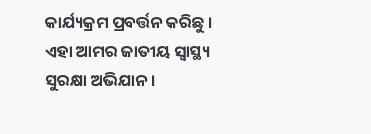କାର୍ଯ୍ୟକ୍ରମ ପ୍ରବର୍ତ୍ତନ କରିଛୁ । ଏହା ଆମର ଜାତୀୟ ସ୍ୱାସ୍ଥ୍ୟ ସୁରକ୍ଷା ଅଭିଯାନ ।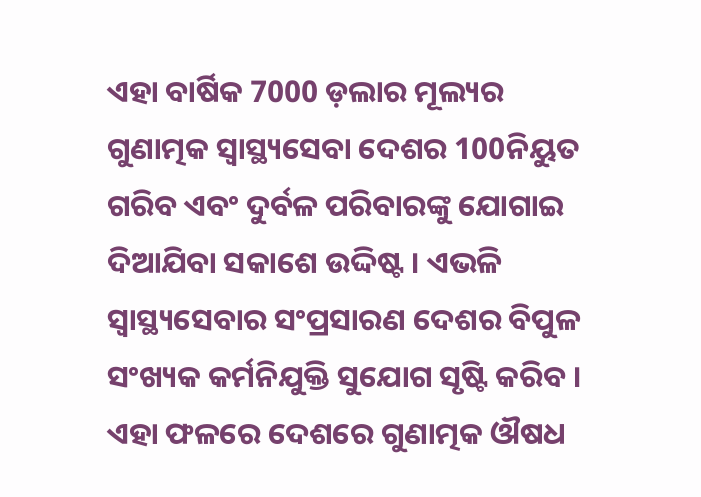ଏହା ବାର୍ଷିକ 7000 ଡ଼ଲାର ମୂଲ୍ୟର ଗୁଣାତ୍ମକ ସ୍ୱାସ୍ଥ୍ୟସେବା ଦେଶର 100ନିୟୁତ ଗରିବ ଏବଂ ଦୁର୍ବଳ ପରିବାରଙ୍କୁ ଯୋଗାଇ ଦିଆଯିବା ସକାଶେ ଉଦ୍ଦିଷ୍ଟ । ଏଭଳି ସ୍ୱାସ୍ଥ୍ୟସେବାର ସଂପ୍ରସାରଣ ଦେଶର ବିପୁଳ ସଂଖ୍ୟକ କର୍ମନିଯୁକ୍ତି ସୁଯୋଗ ସୃଷ୍ଟି କରିବ । ଏହା ଫଳରେ ଦେଶରେ ଗୁଣାତ୍ମକ ଔଷଧ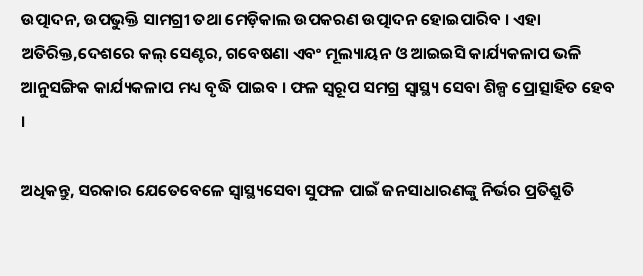ଉତ୍ପାଦନ, ଉପଭୁକ୍ତି ସାମଗ୍ରୀ ତଥା ମେଡ଼ିକାଲ ଉପକରଣ ଉତ୍ପାଦନ ହୋଇପାରିବ । ଏହା ଅତିରିକ୍ତ,ଦେଶରେ କଲ୍‌ ସେଣ୍ଟର, ଗବେଷଣା ଏବଂ ମୂଲ୍ୟାୟନ ଓ ଆଇଇସି କାର୍ଯ୍ୟକଳାପ ଭଳି ଆନୁସଙ୍ଗିକ କାର୍ଯ୍ୟକଳାପ ମଧ୍ୟ ବୃଦ୍ଧି ପାଇବ । ଫଳ ସ୍ୱରୂପ ସମଗ୍ର ସ୍ୱାସ୍ଥ୍ୟ ସେବା ଶିଳ୍ପ ପ୍ରୋତ୍ସାହିତ ହେବ ।

ଅଧିକନ୍ତୁ, ସରକାର ଯେତେବେଳେ ସ୍ୱାସ୍ଥ୍ୟସେବା ସୁଫଳ ପାଇଁ ଜନସାଧାରଣଙ୍କୁ ନିର୍ଭର ପ୍ରତିଶ୍ରୁତି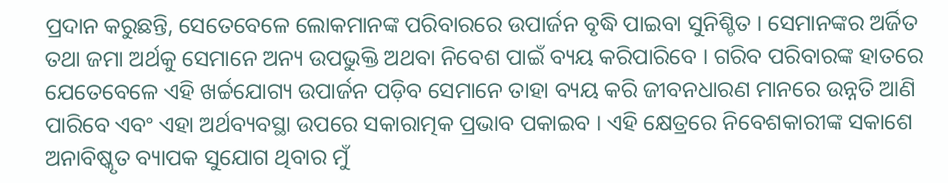ପ୍ରଦାନ କରୁଛନ୍ତି, ସେତେବେଳେ ଲୋକମାନଙ୍କ ପରିବାରରେ ଉପାର୍ଜନ ବୃଦ୍ଧି ପାଇବା ସୁନିଶ୍ଚିତ । ସେମାନଙ୍କର ଅର୍ଜିତ ତଥା ଜମା ଅର୍ଥକୁ ସେମାନେ ଅନ୍ୟ ଉପଭୁକ୍ତି ଅଥବା ନିବେଶ ପାଇଁ ବ୍ୟୟ କରିପାରିବେ । ଗରିବ ପରିବାରଙ୍କ ହାତରେ ଯେତେବେଳେ ଏହି ଖର୍ଚ୍ଚଯୋଗ୍ୟ ଉପାର୍ଜନ ପଡ଼ିବ ସେମାନେ ତାହା ବ୍ୟୟ କରି ଜୀବନଧାରଣ ମାନରେ ଉନ୍ନତି ଆଣି ପାରିବେ ଏବଂ ଏହା ଅର୍ଥବ୍ୟବସ୍ଥା ଉପରେ ସକାରାତ୍ମକ ପ୍ରଭାବ ପକାଇବ । ଏହି କ୍ଷେତ୍ରରେ ନିବେଶକାରୀଙ୍କ ସକାଶେ ଅନାବିଷ୍କୃତ ବ୍ୟାପକ ସୁଯୋଗ ଥିବାର ମୁଁ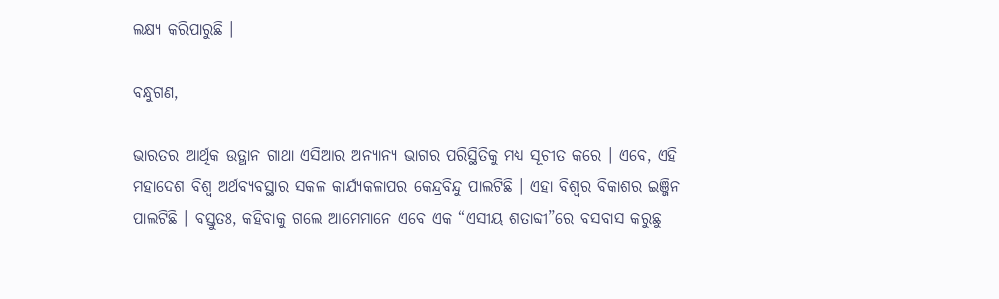ଲକ୍ଷ୍ୟ କରିପାରୁଛି ।

ବନ୍ଧୁଗଣ,

ଭାରତର ଆର୍ଥିକ ଉତ୍ଥାନ ଗାଥା ଏସିଆର ଅନ୍ୟାନ୍ୟ ଭାଗର ପରିସ୍ଥିତିକୁ ମଧ୍ୟ ସୂଚୀତ କରେ । ଏବେ, ଏହି ମହାଦେଶ ବିଶ୍ୱ ଅର୍ଥବ୍ୟବସ୍ଥାର ସକଳ କାର୍ଯ୍ୟକଳାପର କେନ୍ଦ୍ରବିନ୍ଦୁ ପାଲଟିଛି । ଏହା ବିଶ୍ୱର ବିକାଶର ଇଞ୍ଜିନ ପାଲଟିଛି । ବସ୍ତୁତଃ, କହିବାକୁ ଗଲେ ଆମେମାନେ ଏବେ ଏକ “ଏସୀୟ ଶତାବ୍ଦୀ”ରେ ବସବାସ କରୁଛୁ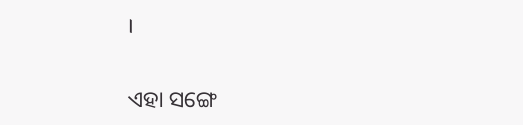।

ଏହା ସଙ୍ଗେ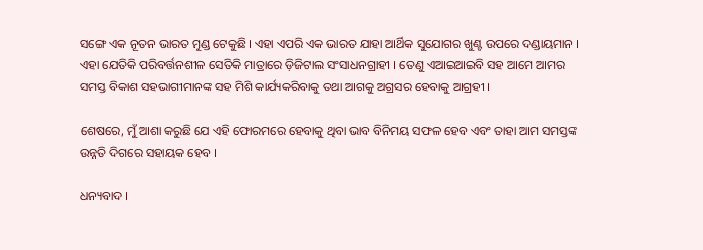ସଙ୍ଗେ ଏକ ନୂତନ ଭାରତ ମୁଣ୍ଡ ଟେକୁଛି । ଏହା ଏପରି ଏକ ଭାରତ ଯାହା ଆର୍ଥିକ ସୁଯୋଗର ଖୁଣ୍ଟ ଉପରେ ଦଣ୍ଡାୟମାନ । ଏହା ଯେତିକି ପରିବର୍ତ୍ତନଶୀଳ ସେତିକି ମାତ୍ରାରେ ଡ଼ିଜିଟାଲ ସଂସାଧନଗ୍ରାହୀ । ତେଣୁ ଏଆଇଆଇବି ସହ ଆମେ ଆମର ସମସ୍ତ ବିକାଶ ସହଭାଗୀମାନଙ୍କ ସହ ମିଶି କାର୍ଯ୍ୟକରିବାକୁ ତଥା ଆଗକୁ ଅଗ୍ରସର ହେବାକୁ ଆଗ୍ରହୀ ।

ଶେଷରେ, ମୁଁ ଆଶା କରୁଛି ଯେ ଏହି ଫୋରମରେ ହେବାକୁ ଥିବା ଭାବ ବିନିମୟ ସଫଳ ହେବ ଏବଂ ତାହା ଆମ ସମସ୍ତଙ୍କ ଉନ୍ନତି ଦିଗରେ ସହାୟକ ହେବ ।

ଧନ୍ୟବାଦ ।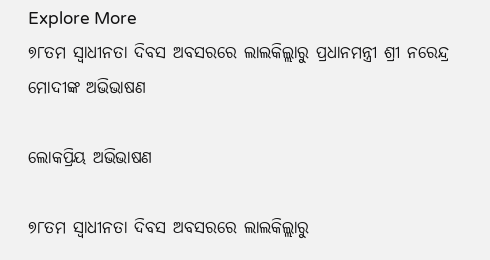Explore More
୭୮ତମ ସ୍ୱାଧୀନତା ଦିବସ ଅବସରରେ ଲାଲକିଲ୍ଲାରୁ ପ୍ରଧାନମନ୍ତ୍ରୀ ଶ୍ରୀ ନରେନ୍ଦ୍ର ମୋଦୀଙ୍କ ଅଭିଭାଷଣ

ଲୋକପ୍ରିୟ ଅଭିଭାଷଣ

୭୮ତମ ସ୍ୱାଧୀନତା ଦିବସ ଅବସରରେ ଲାଲକିଲ୍ଲାରୁ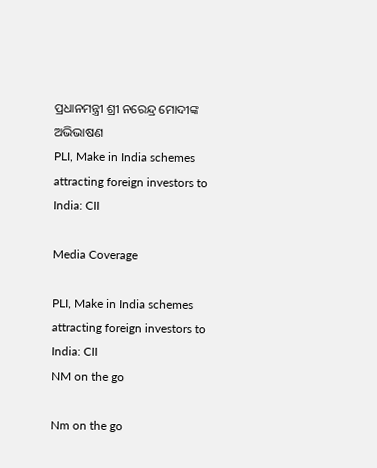ପ୍ରଧାନମନ୍ତ୍ରୀ ଶ୍ରୀ ନରେନ୍ଦ୍ର ମୋଦୀଙ୍କ ଅଭିଭାଷଣ
PLI, Make in India schemes attracting foreign investors to India: CII

Media Coverage

PLI, Make in India schemes attracting foreign investors to India: CII
NM on the go

Nm on the go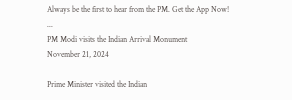Always be the first to hear from the PM. Get the App Now!
...
PM Modi visits the Indian Arrival Monument
November 21, 2024

Prime Minister visited the Indian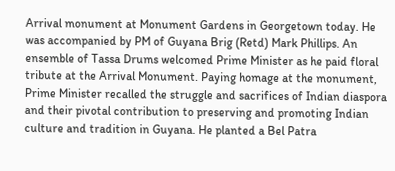Arrival monument at Monument Gardens in Georgetown today. He was accompanied by PM of Guyana Brig (Retd) Mark Phillips. An ensemble of Tassa Drums welcomed Prime Minister as he paid floral tribute at the Arrival Monument. Paying homage at the monument, Prime Minister recalled the struggle and sacrifices of Indian diaspora and their pivotal contribution to preserving and promoting Indian culture and tradition in Guyana. He planted a Bel Patra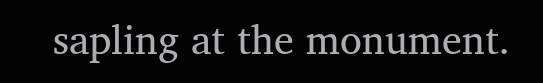sapling at the monument.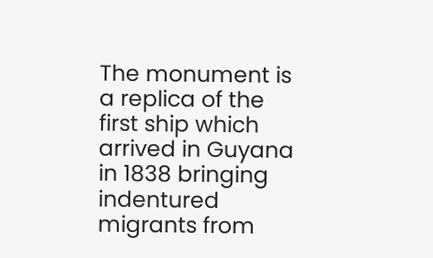The monument is a replica of the first ship which arrived in Guyana in 1838 bringing indentured migrants from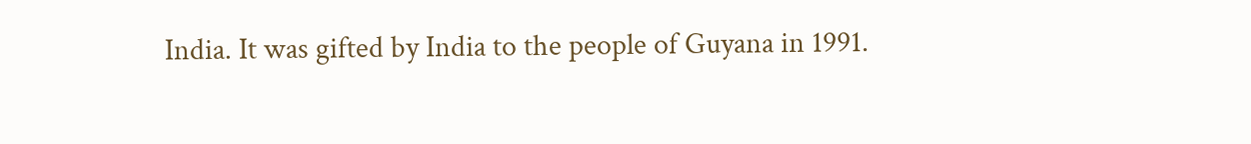India. It was gifted by India to the people of Guyana in 1991.